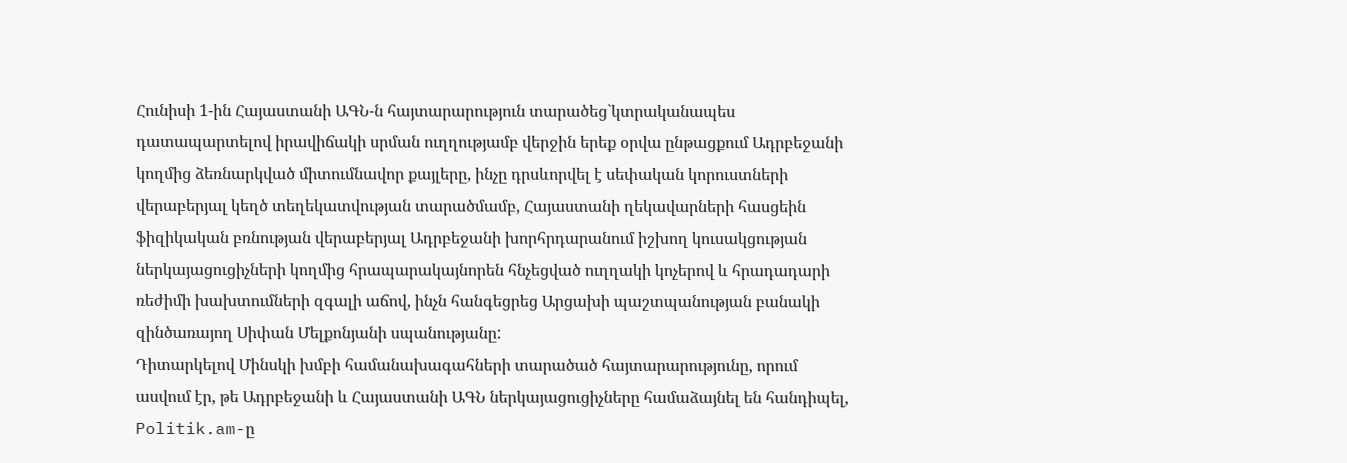Հունիսի 1-ին Հայաստանի ԱԳՆ-ն հայտարարություն տարածեց`կտրականապես դատապարտելով իրավիճակի սրման ուղղությամբ վերջին երեք օրվա ընթացքում Ադրբեջանի կողմից ձեռնարկված միտումնավոր քայլերը, ինչը դրսևորվել է սեփական կորուստների վերաբերյալ կեղծ տեղեկատվության տարածմամբ, Հայաստանի ղեկավարների հասցեին ֆիզիկական բռնության վերաբերյալ Ադրբեջանի խորհրդարանում իշխող կուսակցության ներկայացուցիչների կողմից հրապարակայնորեն հնչեցված ուղղակի կոչերով և հրադադարի ռեժիմի խախտումների զգալի աճով, ինչն հանգեցրեց Արցախի պաշտպանության բանակի զինծառայող Սիփան Մելքոնյանի սպանությանը:
Դիտարկելով Մինսկի խմբի համանախագահների տարածած հայտարարությունը, որում ասվում էր, թե Ադրբեջանի և Հայաստանի ԱԳՆ ներկայացուցիչները համաձայնել են հանդիպել, Politik.am-ը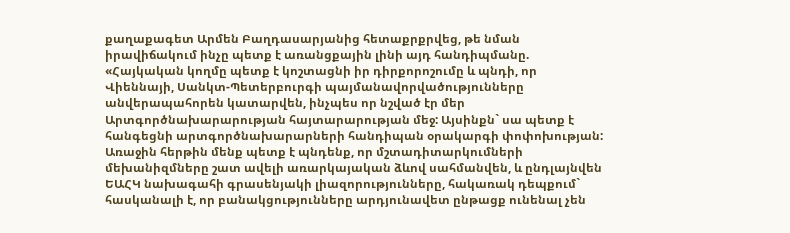քաղաքագետ Արմեն Բաղդասարյանից հետաքրքրվեց, թե նման իրավիճակում ինչը պետք է առանցքային լինի այդ հանդիպմանը.
«Հայկական կողմը պետք է կոշտացնի իր դիրքորոշումը և պնդի, որ Վիեննայի, Սանկտ-Պետերբուրգի պայմանավորվածությունները անվերապահորեն կատարվեն, ինչպես որ նշված էր մեր Արտգործնախարարության հայտարարության մեջ: Այսինքն` սա պետք է հանգեցնի արտգործնախարարների հանդիպան օրակարգի փոփոխության: Առաջին հերթին մենք պետք է պնդենք, որ մշտադիտարկումների մեխանիզմները շատ ավելի առարկայական ձևով սահմանվեն, և ընդլայնվեն ԵԱՀԿ նախագահի գրասենյակի լիազորությունները, հակառակ դեպքում` հասկանալի է, որ բանակցությունները արդյունավետ ընթացք ունենալ չեն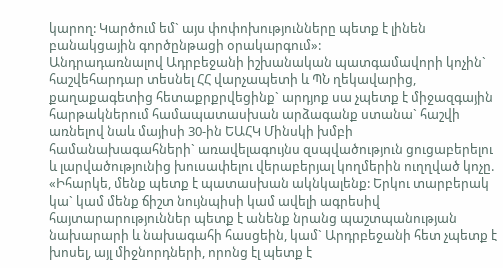կարող: Կարծում եմ` այս փոփոխությունները պետք է լինեն բանակցային գործընթացի օրակարգում»:
Անդրադառնալով Ադրբեջանի իշխանական պատգամավորի կոչին` հաշվեհարդար տեսնել ՀՀ վարչապետի և ՊՆ ղեկավարից, քաղաքագետից հետաքրքրվեցինք` արդյոք սա չպետք է միջազգային հարթակներում համապատասխան արձագանք ստանա` հաշվի առնելով նաև մայիսի 30-ին ԵԱՀԿ Մինսկի խմբի համանախագահների` առավելագույնս զսպվածություն ցուցաբերելու և լարվածությունից խուսափելու վերաբերյալ կողմերին ուղղված կոչը.
«Իհարկե, մենք պետք է պատասխան ակնկալենք: Երկու տարբերակ կա` կամ մենք ճիշտ նույնպիսի կամ ավելի ագրեսիվ հայտարարություններ պետք է անենք նրանց պաշտպանության նախարարի և նախագահի հասցեին, կամ` Արդրբեջանի հետ չպետք է խոսել, այլ միջնորդների, որոնց էլ պետք է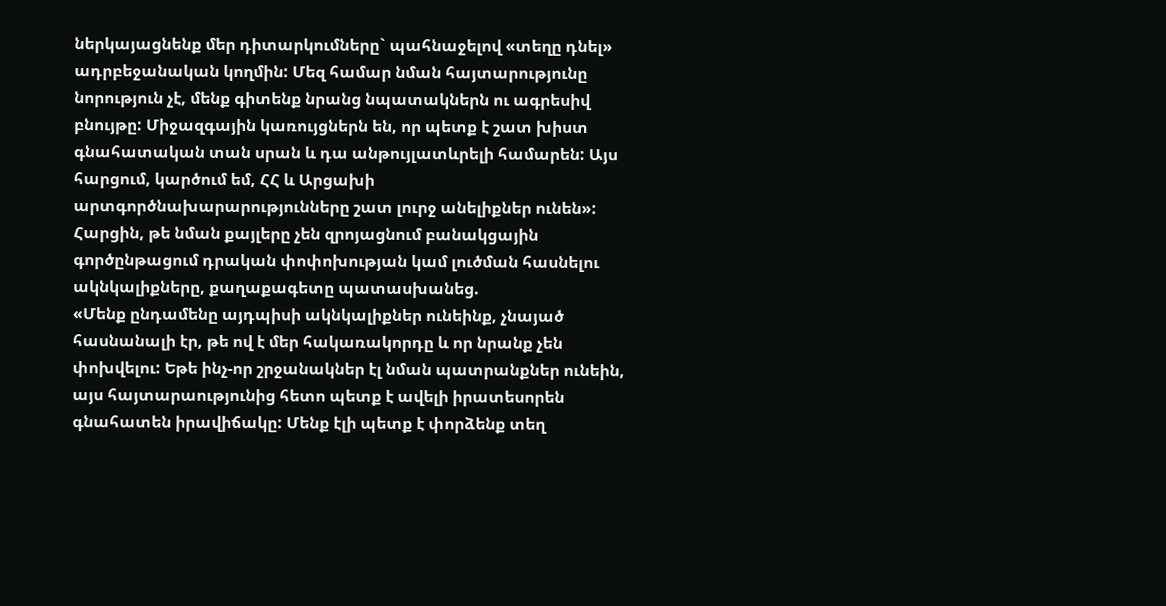ներկայացնենք մեր դիտարկումները` պահնաջելով «տեղը դնել» ադրբեջանական կողմին: Մեզ համար նման հայտարությունը նորություն չէ, մենք գիտենք նրանց նպատակներն ու ագրեսիվ բնույթը: Միջազգային կառույցներն են, որ պետք է շատ խիստ գնահատական տան սրան և դա անթույլատևրելի համարեն: Այս հարցում, կարծում եմ, ՀՀ և Արցախի արտգործնախարարությունները շատ լուրջ անելիքներ ունեն»:
Հարցին, թե նման քայլերը չեն զրոյացնում բանակցային գործընթացում դրական փոփոխության կամ լուծման հասնելու ակնկալիքները, քաղաքագետը պատասխանեց.
«Մենք ընդամենը այդպիսի ակնկալիքներ ունեինք, չնայած հասնանալի էր, թե ով է մեր հակառակորդը և որ նրանք չեն փոխվելու: Եթե ինչ-որ շրջանակներ էլ նման պատրանքներ ունեին, այս հայտարաությունից հետո պետք է ավելի իրատեսորեն գնահատեն իրավիճակը: Մենք էլի պետք է փորձենք տեղ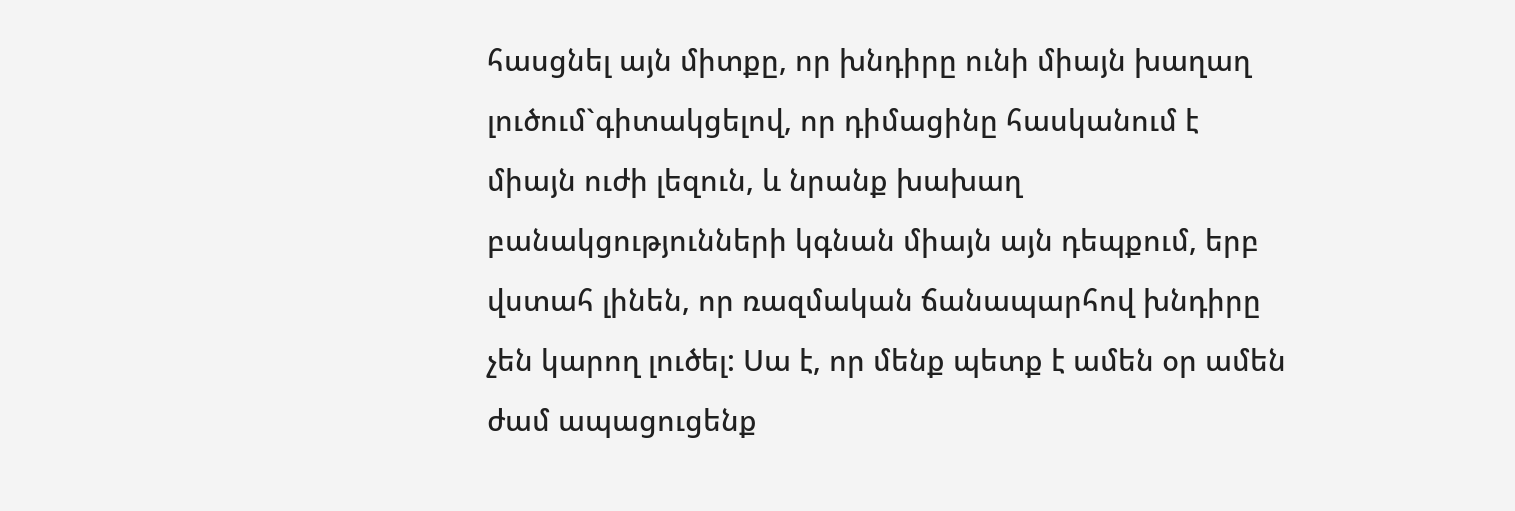հասցնել այն միտքը, որ խնդիրը ունի միայն խաղաղ լուծում`գիտակցելով, որ դիմացինը հասկանում է միայն ուժի լեզուն, և նրանք խախաղ բանակցությունների կգնան միայն այն դեպքում, երբ վստահ լինեն, որ ռազմական ճանապարհով խնդիրը չեն կարող լուծել: Սա է, որ մենք պետք է ամեն օր ամեն ժամ ապացուցենք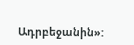Ադրբեջանին»: